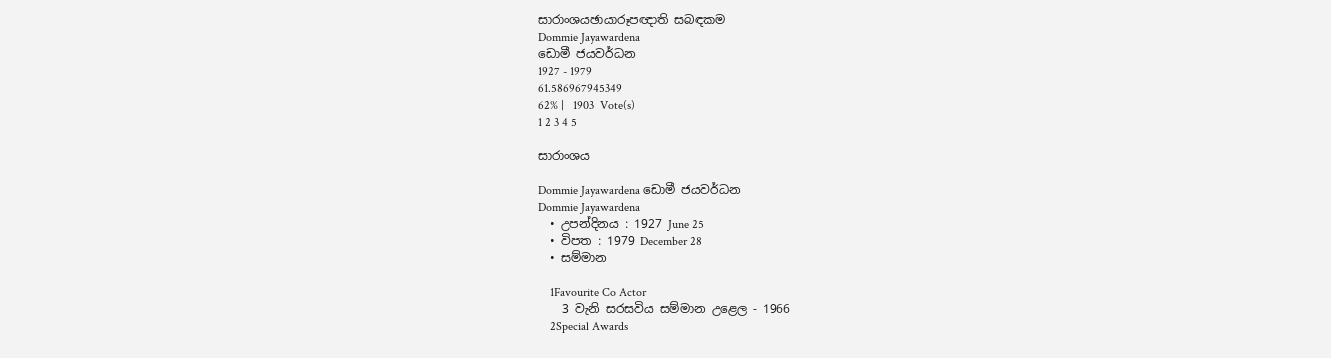සාරාංශයඡායාරූපඥාති සබඳකම
Dommie Jayawardena
ඩොමී ජයවර්ධන
1927 - 1979
61.586967945349
62% |   1903  Vote(s)
1 2 3 4 5

සාරාංශය

Dommie Jayawardena ඩොමී ජයවර්ධන
Dommie Jayawardena
  • උපන්දිනය : 1927 June 25
  • විපත : 1979 December 28
  • සම්මාන

    1Favourite Co Actor
    3 වැනි සරසවිය සම්මාන උළෙල - 1966
    2Special Awards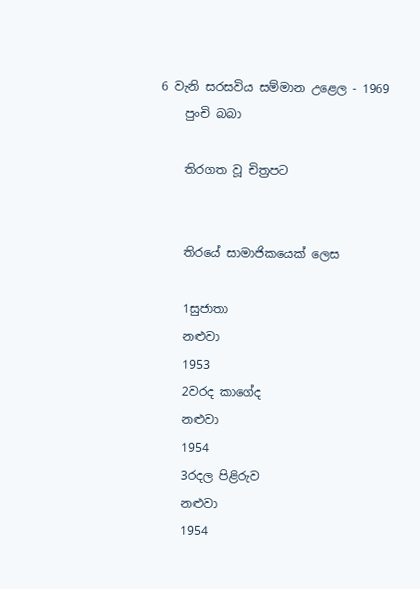6 වැනි සරසවිය සම්මාන උළෙල - 1969
    පුංචි බබා

    තිරගත වූ චිත්‍රපට


    තිරයේ සාමාජිකයෙක් ලෙස

    1සුජාතා
    නළුවා
    1953
    2වරද කාගේද
    නළුවා
    1954
    3රදල පිළිරුව
    නළුවා
    1954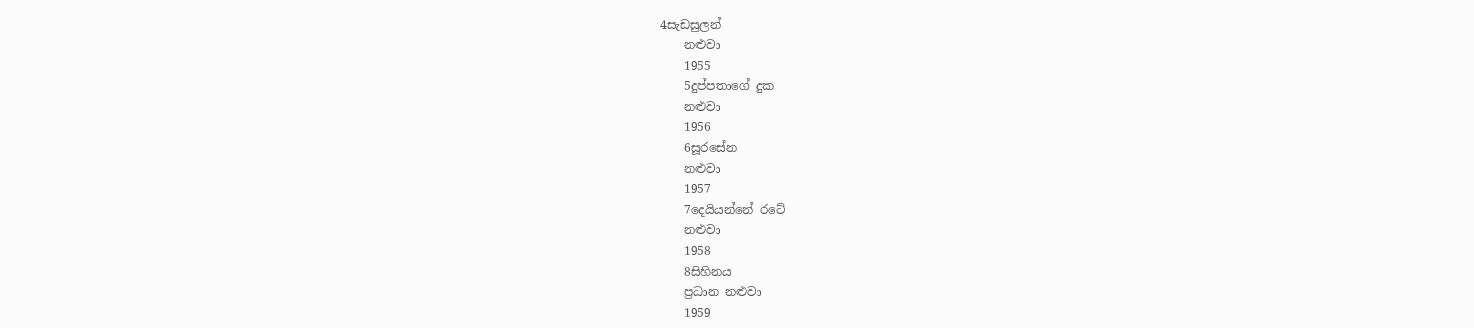4සැඩසුලන්
    නළුවා
    1955
    5දුප්පතාගේ දුක
    නළුවා
    1956
    6සූරසේන
    නළුවා
    1957
    7දෙයියන්නේ රටේ
    නළුවා
    1958
    8සිහිනය
    ප්‍රධාන නළුවා
    1959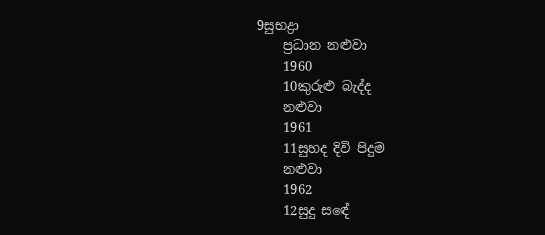9සුභද්‍රා
    ප්‍රධාන නළුවා
    1960
    10කුරුළු බැද්ද
    නළුවා
    1961
    11සුහද දිවි පිදුම
    නළුවා
    1962
    12සුදු සඳේ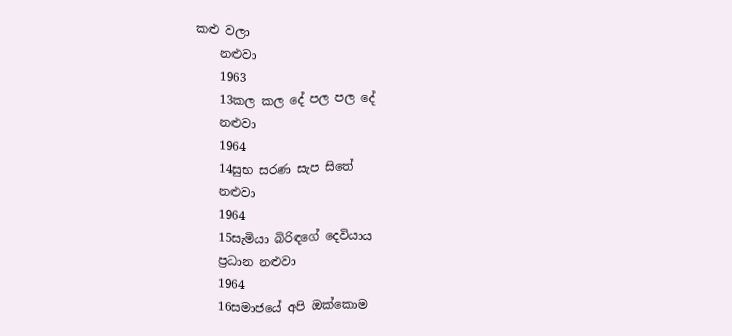කළු වලා
    නළුවා
    1963
    13කල කල දේ පල පල දේ
    නළුවා
    1964
    14සුභ සරණ සැප සිතේ
    නළුවා
    1964
    15සැමියා බිරිඳගේ දෙවියාය
    ප්‍රධාන නළුවා
    1964
    16සමාජයේ අපි ඔක්කොම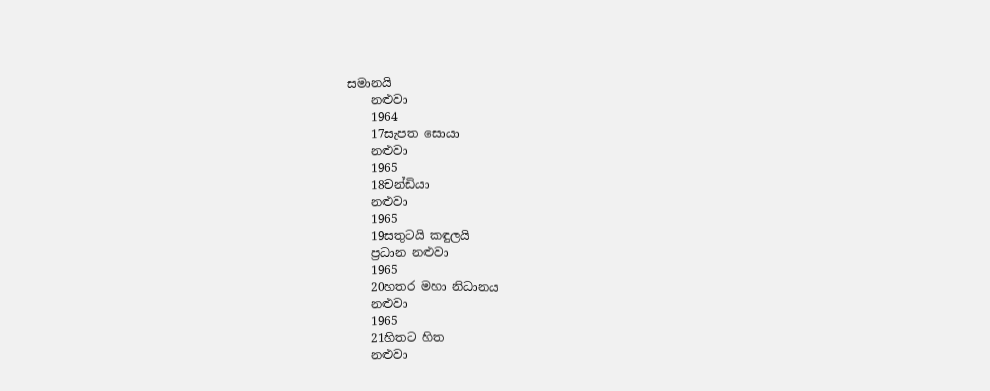සමානයි
    නළුවා
    1964
    17සැපත සොයා
    නළුවා
    1965
    18චන්ඩියා
    නළුවා
    1965
    19සතුටයි කඳුලයි
    ප්‍රධාන නළුවා
    1965
    20හතර මහා නිධානය
    නළුවා
    1965
    21හිතට හිත
    නළුවා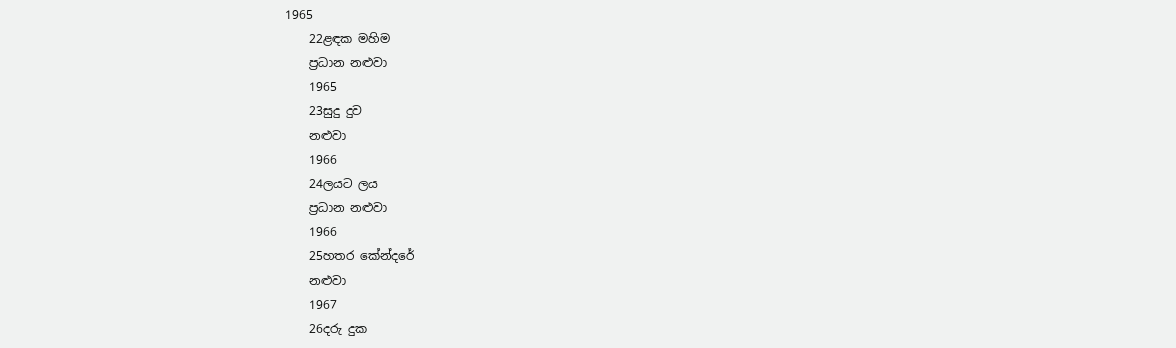1965
    22ළඳක මහිම
    ප්‍රධාන නළුවා
    1965
    23සුදු දුව
    නළුවා
    1966
    24ලයට ලය
    ප්‍රධාන නළුවා
    1966
    25හතර කේන්දරේ
    නළුවා
    1967
    26දරු දුක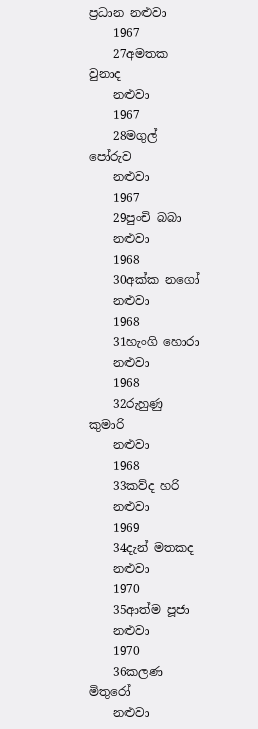ප්‍රධාන නළුවා
    1967
    27අමතක වුනාද
    නළුවා
    1967
    28මගුල් පෝරුව
    නළුවා
    1967
    29පුංචි බබා
    නළුවා
    1968
    30අක්ක නගෝ
    නළුවා
    1968
    31හැංගි හොරා
    නළුවා
    1968
    32රුහුණු කුමාරි
    නළුවා
    1968
    33කව්ද හරි
    නළුවා
    1969
    34දැන් මතකද
    නළුවා
    1970
    35ආත්ම පූජා
    නළුවා
    1970
    36කලණ මිතුරෝ
    නළුවා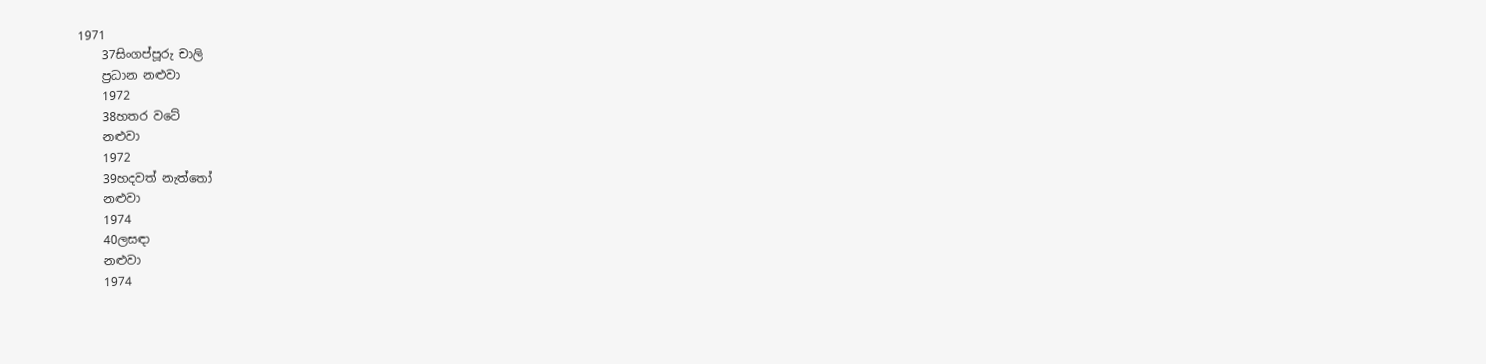1971
    37සිංගප්පූරු චාලි
    ප්‍රධාන නළුවා
    1972
    38හතර වටේ
    නළුවා
    1972
    39හදවත් නැත්තෝ
    නළුවා
    1974
    40ලසඳා
    නළුවා
    1974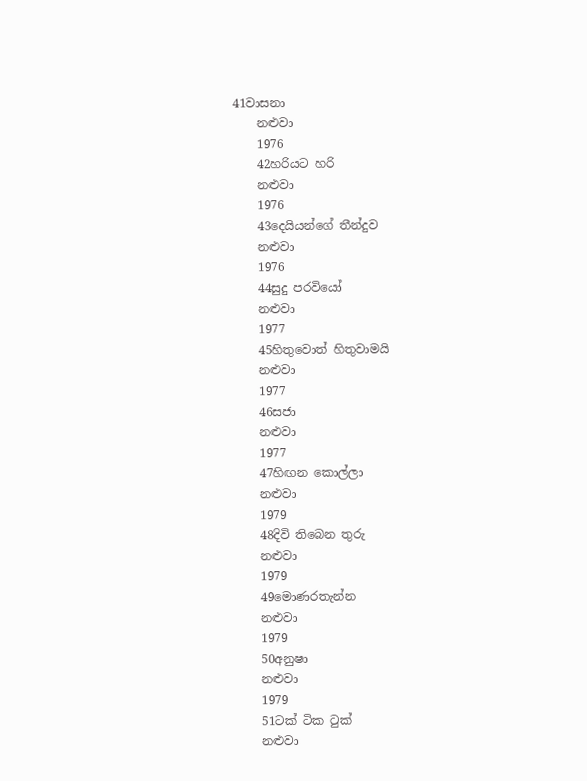41වාසනා
    නළුවා
    1976
    42හරියට හරි
    නළුවා
    1976
    43දෙයියන්ගේ තීන්දුව
    නළුවා
    1976
    44සුදු පරවියෝ
    නළුවා
    1977
    45හිතුවොත් හිතුවාමයි
    නළුවා
    1977
    46සජා
    නළුවා
    1977
    47හිඟන කොල්ලා
    නළුවා
    1979
    48දිවි තිබෙන තුරු
    නළුවා
    1979
    49මොණරතැන්න
    නළුවා
    1979
    50අනුෂා
    නළුවා
    1979
    51ටක් ටික ටුක්
    නළුවා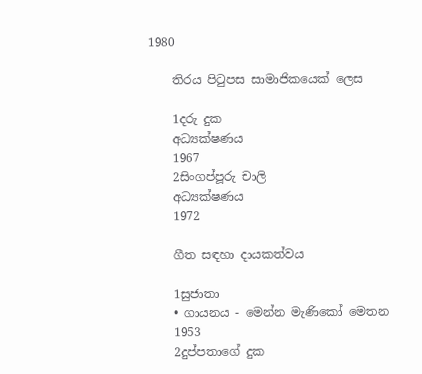1980

    තිරය පිටුපස සාමාජිකයෙක් ලෙස

    1දරු දුක
    අධ්‍යක්ෂණය
    1967
    2සිංගප්පූරු චාලි
    අධ්‍යක්ෂණය
    1972

    ගීත සඳහා දායකත්වය

    1සුජාතා
    • ගායනය - මෙන්න මැණිකෝ මෙතන
    1953
    2දුප්පතාගේ දුක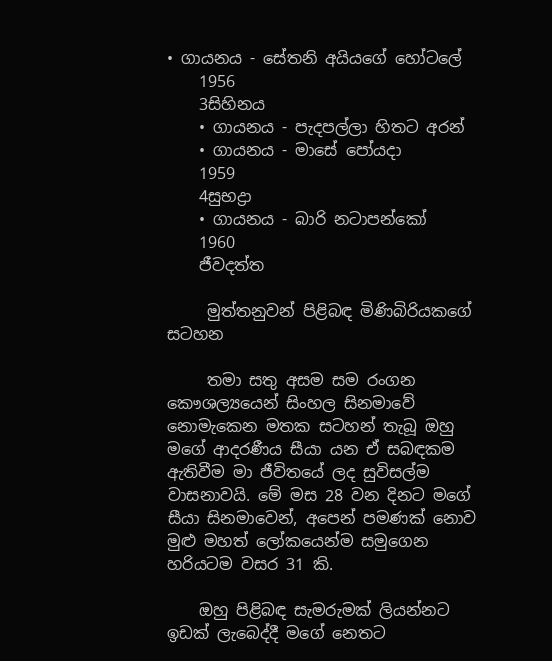• ගායනය - සේතනි අයියගේ හෝටලේ
    1956
    3සිහිනය
    • ගායනය - පැදපල්ලා හිතට අරන්
    • ගායනය - මාසේ පෝයදා
    1959
    4සුභද්‍රා
    • ගායනය - බාරි නටාපන්කෝ
    1960
    ජීවදත්ත

     මුත්තනුවන් පිළිබඳ මිණිබිරියකගේ සටහන

     තමා සතු අසම සම රංගන කෞශල්‍යයෙන් සිංහල සිනමාවේ නොමැකෙන මතක සටහන් තැබූ ඔහු මගේ ආදරණීය සීයා යන ඒ සබඳකම ඇතිවීම මා ජීවිතයේ ලද සුවිසල්ම වාසනාවයි. මේ මස 28 වන දිනට මගේ සීයා සිනමාවෙන්, අපෙන් පමණක් නොව මුළු මහත් ලෝකයෙන්ම සමුගෙන හරියටම වසර 31 කි.

    ඔහු පිළිබඳ සැමරුමක් ලියන්නට ඉඩක් ලැබෙද්දී මගේ නෙතට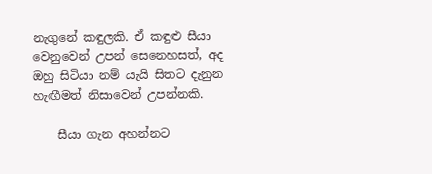නැගුනේ කඳුලකි. ඒ කඳුළු සීයා වෙනුවෙන් උපන් සෙනෙහසත්, අද ඔහු සිටියා නම් යැයි සිතට දැනුන හැඟීමත් නිසාවෙන් උපන්නකි.

    සීයා ගැන අහන්නට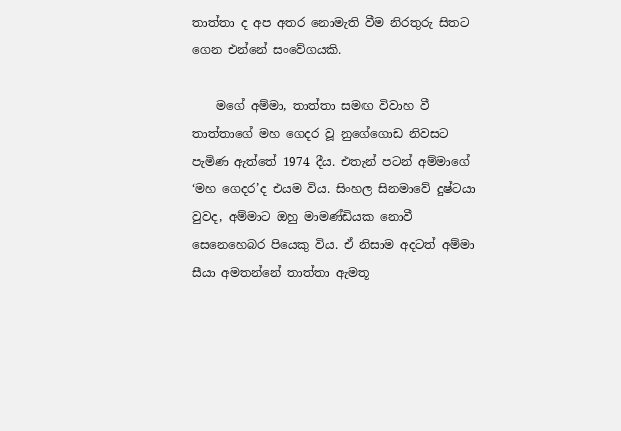තාත්තා ද අප අතර නොමැති වීම නිරතුරු සිතට ගෙන එන්නේ සංවේගයකි.

    මගේ අම්මා, තාත්තා සමඟ විවාහ වී තාත්තාගේ මහ ගෙදර වූ නුගේගොඩ නිවසට පැමිණ ඇත්තේ 1974 දීය. එතැන් පටන් අම්මාගේ ‘මහ ගෙදර’ද එයම විය. සිංහල සිනමාවේ දුෂ්ටයා වුවද, අම්මාට ඔහු මාමණ්ඩියක නොවී සෙනෙහෙබර පියෙකු විය. ඒ නිසාම අදටත් අම්මා සීයා අමතන්නේ තාත්තා ඇමතූ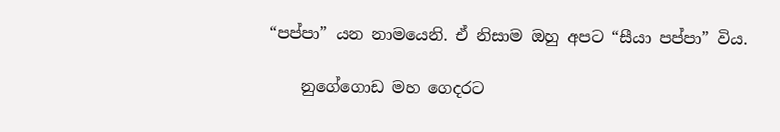“පප්පා” යන නාමයෙනි. ඒ නිසාම ඔහු අපට “සීයා පප්පා” විය.

    නුගේගොඩ මහ ගෙදරට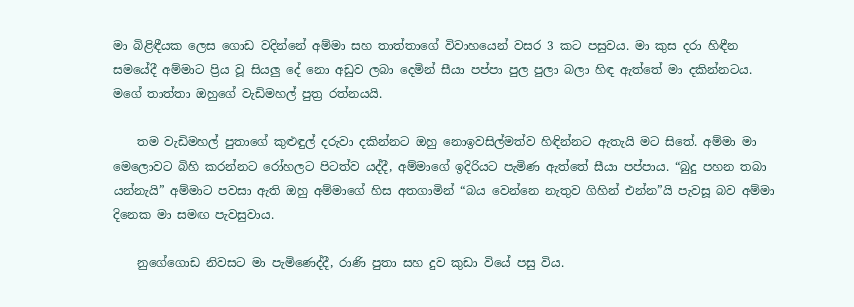මා බිළිඳීයක ලෙස ගොඩ වදින්නේ අම්මා සහ තාත්තාගේ විවාහයෙන් වසර 3 කට පසුවය. මා කුස දරා හිඳීන සමයේදී අම්මාට ප්‍රිය වූ සියලු දේ නො අඩුව ලබා දෙමින් සීයා පප්පා පුල පුලා බලා හිඳ ඇත්තේ මා දකින්නටය. මගේ තාත්තා ඔහුගේ වැඩිමහල් පුත්‍ර රත්නයයි.

    තම වැඩිමහල් පුතාගේ කුළුඳුල් දරුවා දකින්නට ඔහු නොඉවසිල්මත්ව හිඳින්නට ඇතැයි මට සිතේ. අම්මා මා මෙලොවට බිහි කරන්නට රෝහලට පිටත්ව යද්දී, අම්මාගේ ඉදිරියට පැමිණ ඇත්තේ සීයා පප්පාය. “බුදු පහන තබා යන්නැයි” අම්මාට පවසා ඇති ඔහු අම්මාගේ හිස අතගාමින් “බය වෙන්නෙ නැතුව ගිහින් එන්න”යි පැවසූ බව අම්මා දිනෙක මා සමඟ පැවසුවාය.

    නුගේගොඩ නිවසට මා පැමිණෙද්දී, රාණි පුතා සහ දුව කුඩා වියේ පසු විය.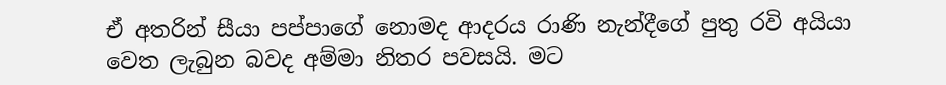ඒ අතරින් සීයා පප්පාගේ නොමද ආදරය රාණි නැන්දීගේ පුතු රවි අයියා වෙත ලැබුන බවද අම්මා නිතර පවසයි. මට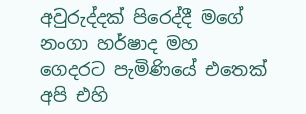අවුරුද්දක් පිරෙද්දී මගේ නංගා හර්ෂාද මහ ගෙදරට පැමිණියේ එතෙක් අපි එහි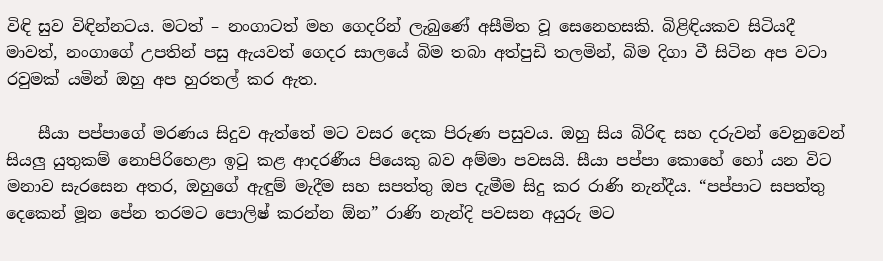විඳි සුව විඳින්නටය. මටත් – නංගාටත් මහ ගෙදරින් ලැබුණේ අසීමිත වූ සෙනෙහසකි. බිළිඳියකව සිටියදී මාවත්, නංගාගේ උපතින් පසු ඇයවත් ගෙදර සාලයේ බිම තබා අත්පුඩි තලමින්, බිම දිගා වී සිටින අප වටා රවුමක් යමින් ඔහු අප හුරතල් කර ඇත.

    සීයා පප්පාගේ මරණය සිදුව ඇත්තේ මට වසර දෙක පිරුණ පසුවය. ඔහු සිය බිරිඳ සහ දරුවන් වෙනුවෙන් සියලු යුතුකම් නොපිරිහෙළා ඉටු කළ ආදරණීය පියෙකු බව අම්මා පවසයි. සීයා පප්පා කොහේ හෝ යන විට මනාව සැරසෙන අතර, ඔහුගේ ඇඳුම් මැදීම සහ සපත්තු ඔප දැමීම සිදු කර රාණි නැන්දීය. “පප්පාට සපත්තු දෙකෙන් මූන පේන තරමට පොලිෂ් කරන්න ඕන” රාණි නැන්දි පවසන අයුරු මට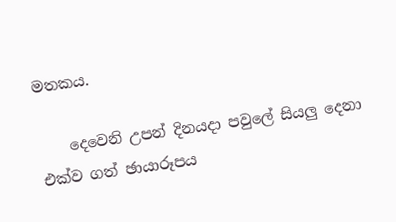මතකය.

    දෙවෙනි උපන් දිනයදා පවුලේ සියලු දෙනා එක්ව ගත් ඡායාරූපය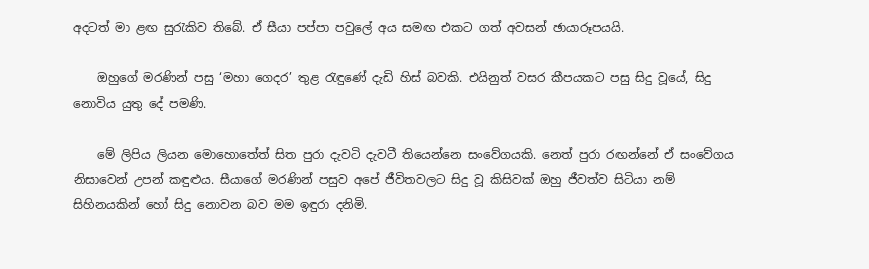අදටත් මා ළඟ සුරැකිව තිබේ. ඒ සීයා පප්පා පවුලේ අය සමඟ එකට ගත් අවසන් ඡායාරූපයයි.

    ඔහුගේ මරණින් පසු ‘මහා ගෙදර’ තුළ රැඳුණේ දැඩි හිස් බවකි. එයිනුත් වසර කීපයකට පසු සිදු වූයේ, සිදු නොවිය යුතු දේ පමණි.

    මේ ලිපිය ලියන මොහොතේත් සිත පුරා දැවටි දැවටී තියෙන්නෙ සංවේගයකි. නෙත් පුරා රඟන්නේ ඒ සංවේගය නිසාවෙන් උපන් කඳුළුය. සීයාගේ මරණින් පසුව අපේ ජීවිතවලට සිදු වූ කිසිවක් ඔහු ජීවත්ව සිටියා නම් සිහිනයකින් හෝ සිදු නොවන බව මම ඉඳුරා දනිමි.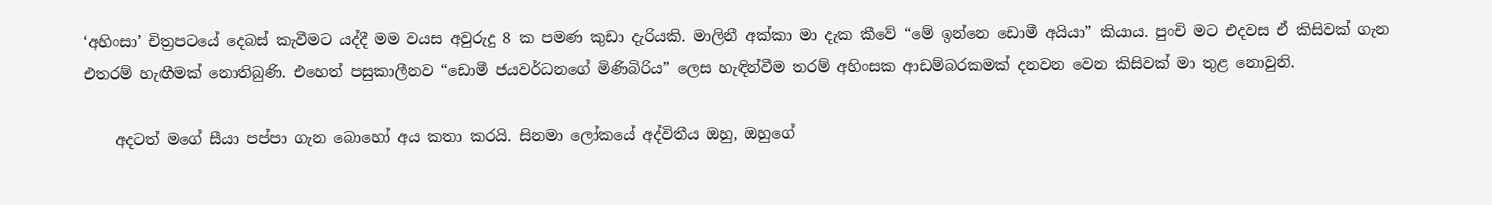‘අහිංසා’ චිත්‍රපටයේ දෙබස් කැවීමට යද්දී මම වයස අවුරුදු 8 ක පමණ කුඩා දැරියකි. මාලිනී අක්කා මා දැක කීවේ “මේ ඉන්නෙ ඩොමී අයියා” කියාය. පුංචි මට එදවස ඒ කිසිවක් ගැන එතරම් හැඟීමක් නොතිබුණි. එහෙත් පසුකාලීනව “ඩොමී ජයවර්ධනගේ මිණිබිරිය” ලෙස හැඳින්වීම තරම් අහිංසක ආඩම්බරකමක් දනවන වෙන කිසිවක් මා තුළ නොවුනි.

    අදටත් මගේ සීයා පප්පා ගැන බොහෝ අය කතා කරයි. සිනමා ලෝකයේ අද්විතීය ඔහු, ඔහුගේ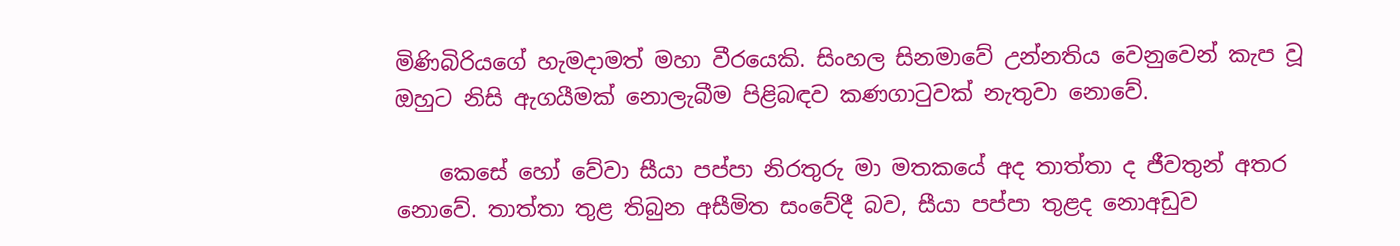මිණිබිරියගේ හැමදාමත් මහා වීරයෙකි. සිංහල සිනමාවේ උන්නතිය වෙනුවෙන් කැප වූ ඔහුට නිසි ඇගයීමක් නොලැබීම පිළිබඳව කණගාටුවක් නැතුවා නොවේ.

    කෙසේ හෝ වේවා සීයා පප්පා නිරතුරු මා මතකයේ අද තාත්තා ද ජීවතුන් අතර නොවේ. තාත්තා තුළ තිබුන අසීමිත සංවේදී බව, සීයා පප්පා තුළද නොඅඩුව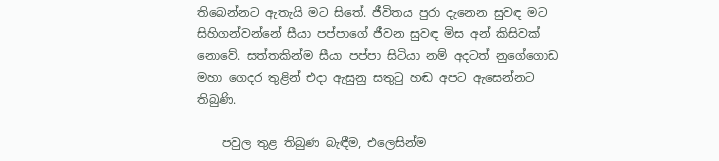තිබෙන්නට ඇතැයි මට සිතේ. ජීවිතය පුරා දැනෙන සුවඳ මට සිහිගන්වන්නේ සීයා පප්පාගේ ජීවන සුවඳ මිස අන් කිසිවක් නොවේ. සත්තකින්ම සීයා පප්පා සිටියා නම් අදටත් නුගේගොඩ මහා ගෙදර තුළින් එදා ඇසුනු සතුටු හඬ අපට ඇසෙන්නට තිබුණි.

    පවුල තුළ තිබුණ බැඳීම, එලෙසින්ම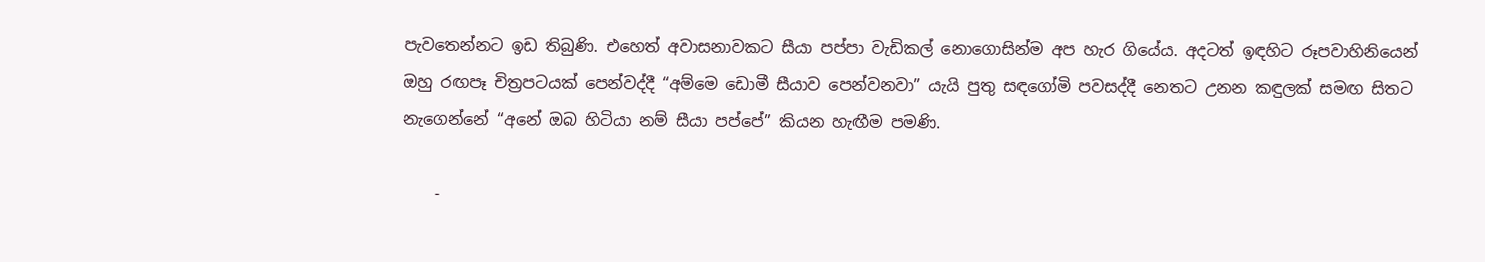පැවතෙන්නට ඉඩ තිබුණි. එහෙත් අවාසනාවකට සීයා පප්පා වැඩිකල් නොගොසින්ම අප හැර ගියේය. අදටත් ඉඳහිට රූපවාහිනියෙන් ඔහු රඟපෑ චිත්‍රපටයක් පෙන්වද්දී “අම්මෙ ඩොමී සීයාව පෙන්වනවා” යැයි පුතු සඳගෝමි පවසද්දී නෙතට උනන කඳුලක් සමඟ සිතට නැගෙන්නේ “අනේ ඔබ හිටියා නම් සීයා පප්පේ” කියන හැඟීම පමණි.

    -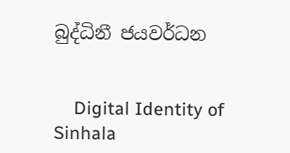බුද්ධිනී ජයවර්ධන


    Digital Identity of Sinhala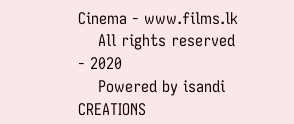Cinema - www.films.lk
    All rights reserved - 2020
    Powered by isandi CREATIONS